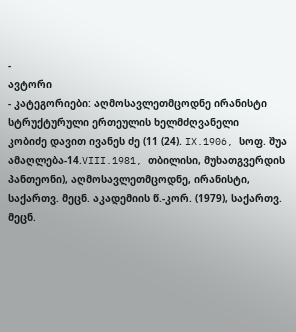-
ავტორი
- კატეგორიები: აღმოსავლეთმცოდნე ირანისტი სტრუქტურული ერთეულის ხელმძღვანელი
კობიძე დავით ივანეს ძე (11 (24). IX.1906, სოფ. შუა ამაღლება-14.VIII.1981, თბილისი, მუხათგვერდის პანთეონი), აღმოსავლეთმცოდნე, ირანისტი, საქართვ. მეცნ. აკადემიის წ.-კორ. (1979), საქართვ. მეცნ.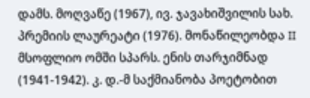დამს. მოღვაწე (1967), ივ. ჯავახიშვილის სახ. პრემიის ლაურეატი (1976). მონაწილეობდა II მსოფლიო ომში სპარს. ენის თარჯიმნად (1941-1942). კ. დ.-მ საქმიანობა პოეტობით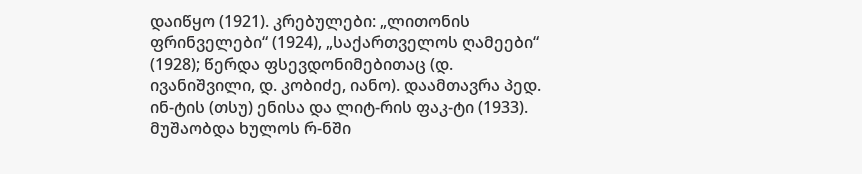დაიწყო (1921). კრებულები: „ლითონის ფრინველები“ (1924), „საქართველოს ღამეები“ (1928); წერდა ფსევდონიმებითაც (დ. ივანიშვილი, დ. კობიძე, იანო). დაამთავრა პედ. ინ-ტის (თსუ) ენისა და ლიტ-რის ფაკ-ტი (1933). მუშაობდა ხულოს რ-ნში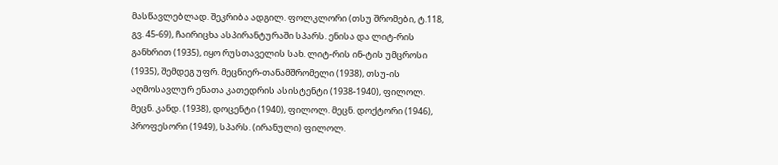მასწავლებლად. შეკრიბა ადგილ. ფოლკლორი (თსუ შრომები, ტ.118, გვ. 45-69), ჩაირიცხა ასპირანტურაში სპარს. ენისა და ლიტ-რის განხრით (1935), იყო რუსთაველის სახ. ლიტ-რის ინ-ტის უმცროსი (1935), შემდეგ უფრ. მეცნიერ-თანამშრომელი (1938), თსუ-ის აღმოსავლურ ენათა კათედრის ასისტენტი (1938-1940), ფილოლ. მეცნ. კანდ. (1938), დოცენტი (1940), ფილოლ. მეცნ. დოქტორი (1946), პროფესორი (1949), სპარს. (ირანული) ფილოლ.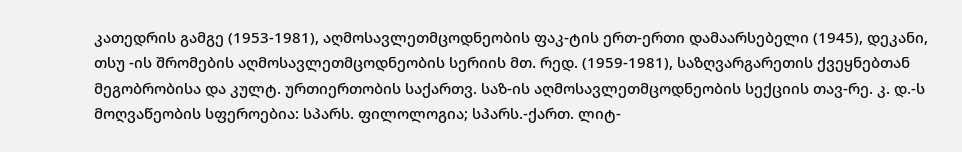კათედრის გამგე (1953-1981), აღმოსავლეთმცოდნეობის ფაკ-ტის ერთ-ერთი დამაარსებელი (1945), დეკანი, თსუ -ის შრომების აღმოსავლეთმცოდნეობის სერიის მთ. რედ. (1959-1981), საზღვარგარეთის ქვეყნებთან მეგობრობისა და კულტ. ურთიერთობის საქართვ. საზ-ის აღმოსავლეთმცოდნეობის სექციის თავ-რე. კ. დ.-ს მოღვაწეობის სფეროებია: სპარს. ფილოლოგია; სპარს.-ქართ. ლიტ-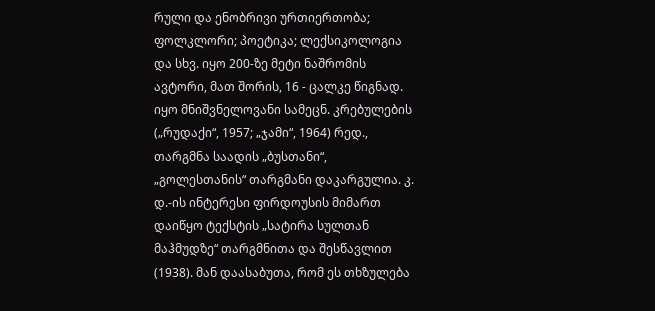რული და ენობრივი ურთიერთობა; ფოლკლორი; პოეტიკა; ლექსიკოლოგია და სხვ. იყო 200-ზე მეტი ნაშრომის ავტორი, მათ შორის, 16 - ცალკე წიგნად. იყო მნიშვნელოვანი სამეცნ. კრებულების („რუდაქი“, 1957; „ჯამი“, 1964) რედ., თარგმნა საადის „ბუსთანი“, „გოლესთანის“ თარგმანი დაკარგულია. კ. დ.-ის ინტერესი ფირდოუსის მიმართ დაიწყო ტექსტის „სატირა სულთან მაჰმუდზე“ თარგმნითა და შესწავლით (1938). მან დაასაბუთა, რომ ეს თხზულება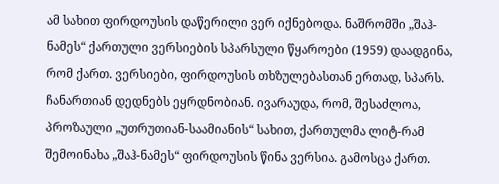ამ სახით ფირდოუსის დაწერილი ვერ იქნებოდა. ნაშრომში „შაჰ-ნამეს“ ქართული ვერსიების სპარსული წყაროები (1959) დაადგინა, რომ ქართ. ვერსიები, ფირდოუსის თხზულებასთან ერთად, სპარს. ჩანართიან დედნებს ეყრდნობიან. ივარაუდა, რომ, შესაძლოა, პროზაული „უთრუთიან-საამიანის“ სახით, ქართულმა ლიტ-რამ შემოინახა „შაჰ-ნამეს“ ფირდოუსის წინა ვერსია. გამოსცა ქართ.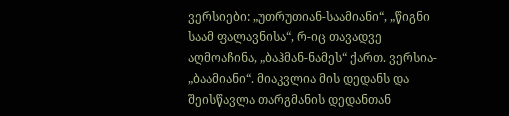ვერსიები: „უთრუთიან-საამიანი“, „წიგნი საამ ფალავნისა“, რ-იც თავადვე აღმოაჩინა, „ბაჰმან-ნამეს“ ქართ. ვერსია- „ბაამიანი“. მიაკვლია მის დედანს და შეისწავლა თარგმანის დედანთან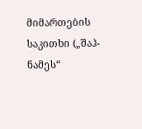მიმართების საკითხი („შაჰ-ნამეს“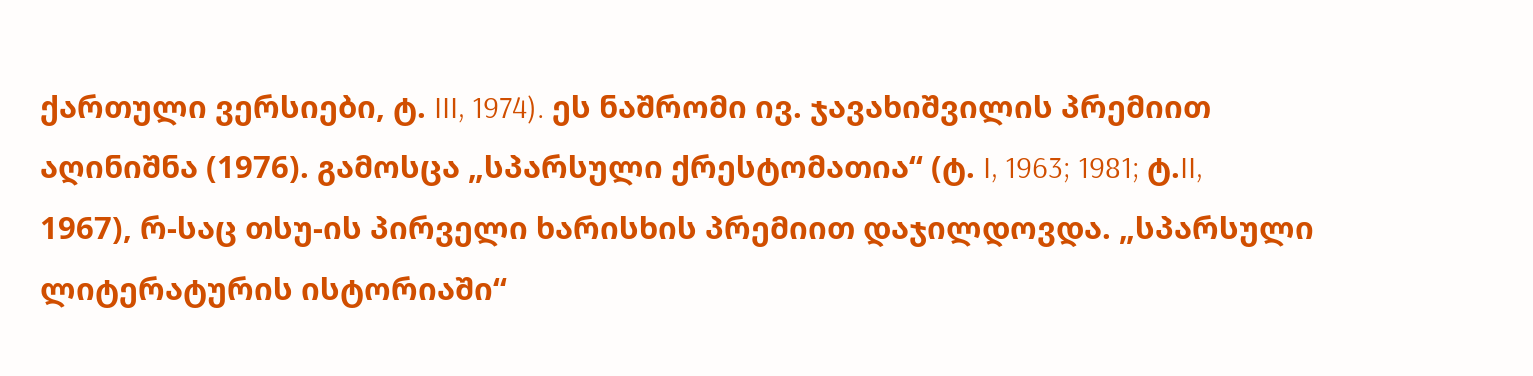ქართული ვერსიები, ტ. III, 1974). ეს ნაშრომი ივ. ჯავახიშვილის პრემიით აღინიშნა (1976). გამოსცა „სპარსული ქრესტომათია“ (ტ. I, 1963; 1981; ტ.II, 1967), რ-საც თსუ-ის პირველი ხარისხის პრემიით დაჯილდოვდა. „სპარსული ლიტერატურის ისტორიაში“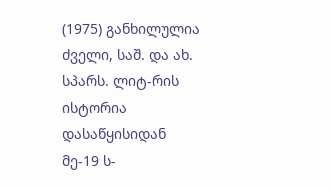(1975) განხილულია ძველი, საშ. და ახ. სპარს. ლიტ-რის ისტორია დასაწყისიდან მე-19 ს-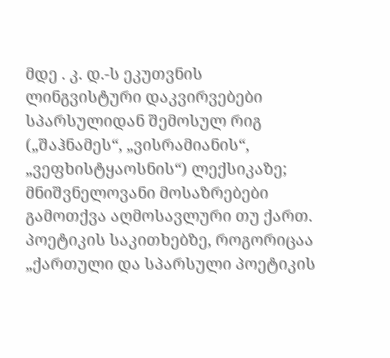მდე . კ. დ.-ს ეკუთვნის ლინგვისტური დაკვირვებები სპარსულიდან შემოსულ რიგ („შაჰნამეს“, „ვისრამიანის“, „ვეფხისტყაოსნის“) ლექსიკაზე; მნიშვნელოვანი მოსაზრებები გამოთქვა აღმოსავლური თუ ქართ. პოეტიკის საკითხებზე, როგორიცაა „ქართული და სპარსული პოეტიკის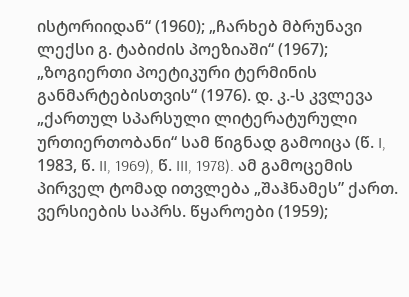ისტორიიდან“ (1960); „ჩარხებ მბრუნავი ლექსი გ. ტაბიძის პოეზიაში“ (1967); „ზოგიერთი პოეტიკური ტერმინის განმარტებისთვის“ (1976). დ. კ.-ს კვლევა „ქართულ სპარსული ლიტერატურული ურთიერთობანი“ სამ წიგნად გამოიცა (წ. I, 1983, წ. II, 1969), წ. III, 1978). ამ გამოცემის პირველ ტომად ითვლება „შაჰნამეს” ქართ. ვერსიების საპრს. წყაროები (1959);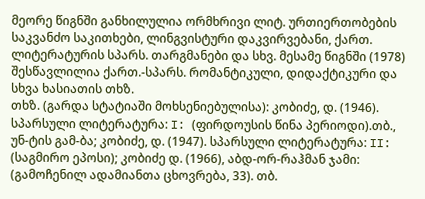მეორე წიგნში განხილულია ორმხრივი ლიტ. ურთიერთობების საკვანძო საკითხები, ლინგვისტური დაკვირვებანი, ქართ. ლიტერატურის სპარს. თარგმანები და სხვ. მესამე წიგნში (1978) შესწავლილია ქართ.-სპარს. რომანტიკული, დიდაქტიკური და სხვა ხასიათის თხზ.
თხზ. (გარდა სტატიაში მოხსენიებულისა): კობიძე, დ. (1946). სპარსული ლიტერატურა: I: (ფირდოუსის წინა პერიოდი).თბ., უნ-ტის გამ-ბა; კობიძე, დ. (1947). სპარსული ლიტერატურა: II: (საგმირო ეპოსი); კობიძე დ. (1966), აბდ-ორ-რაჰმან ჯამი: (გამოჩენილ ადამიანთა ცხოვრება, 33). თბ.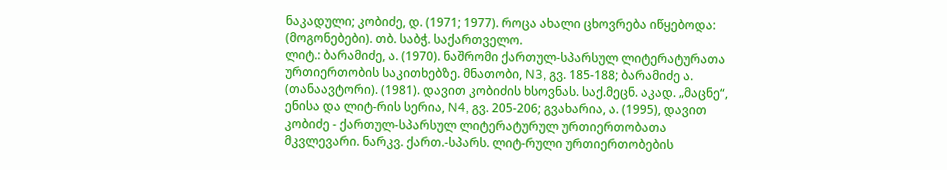ნაკადული; კობიძე, დ. (1971; 1977). როცა ახალი ცხოვრება იწყებოდა: (მოგონებები). თბ. საბჭ. საქართველო.
ლიტ.: ბარამიძე, ა. (1970). ნაშრომი ქართულ-სპარსულ ლიტერატურათა ურთიერთობის საკითხებზე. მნათობი, N3, გვ. 185-188; ბარამიძე ა. (თანაავტორი). (1981). დავით კობიძის ხსოვნას. საქ.მეცნ. აკად. „მაცნე“, ენისა და ლიტ-რის სერია, N4, გვ. 205-206; გვახარია, ა. (1995), დავით კობიძე - ქართულ-სპარსულ ლიტერატურულ ურთიერთობათა მკვლევარი. ნარკვ. ქართ.-სპარს. ლიტ-რული ურთიერთობების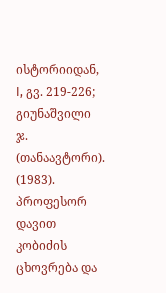ისტორიიდან, I, გვ. 219-226; გიუნაშვილი ჯ. (თანაავტორი). (1983). პროფესორ დავით კობიძის ცხოვრება და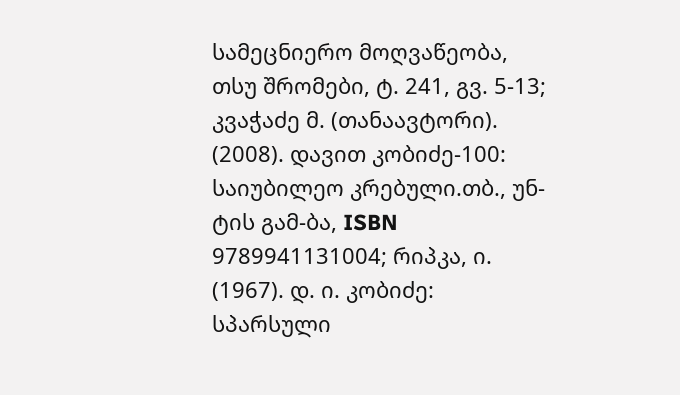სამეცნიერო მოღვაწეობა, თსუ შრომები, ტ. 241, გვ. 5-13; კვაჭაძე მ. (თანაავტორი). (2008). დავით კობიძე-100: საიუბილეო კრებული.თბ., უნ-ტის გამ-ბა, ISBN 9789941131004; რიპკა, ი. (1967). დ. ი. კობიძე: სპარსული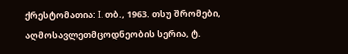ქრესტომათია: I. თბ., 1963. თსუ შრომები, აღმოსავლეთმცოდნეობის სერია, ტ.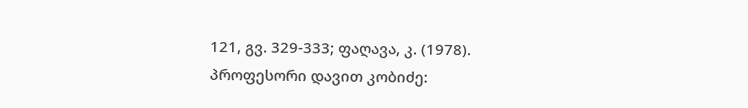121, გვ. 329-333; ფაღავა, კ. (1978). პროფესორი დავით კობიძე: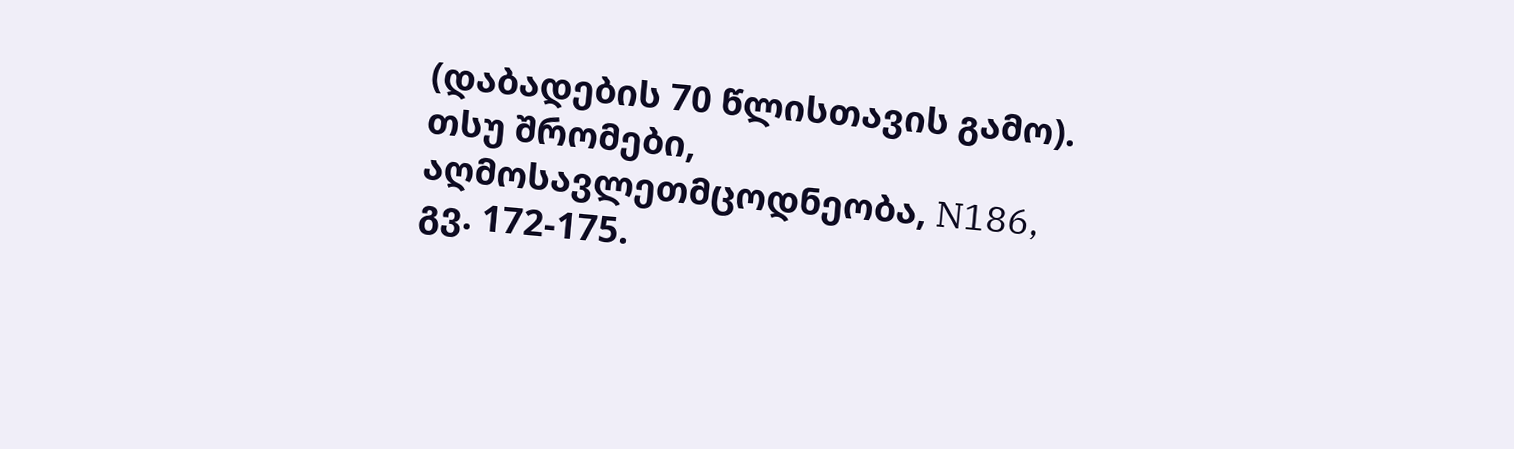(დაბადების 70 წლისთავის გამო). თსუ შრომები, აღმოსავლეთმცოდნეობა, N186, გვ. 172-175.